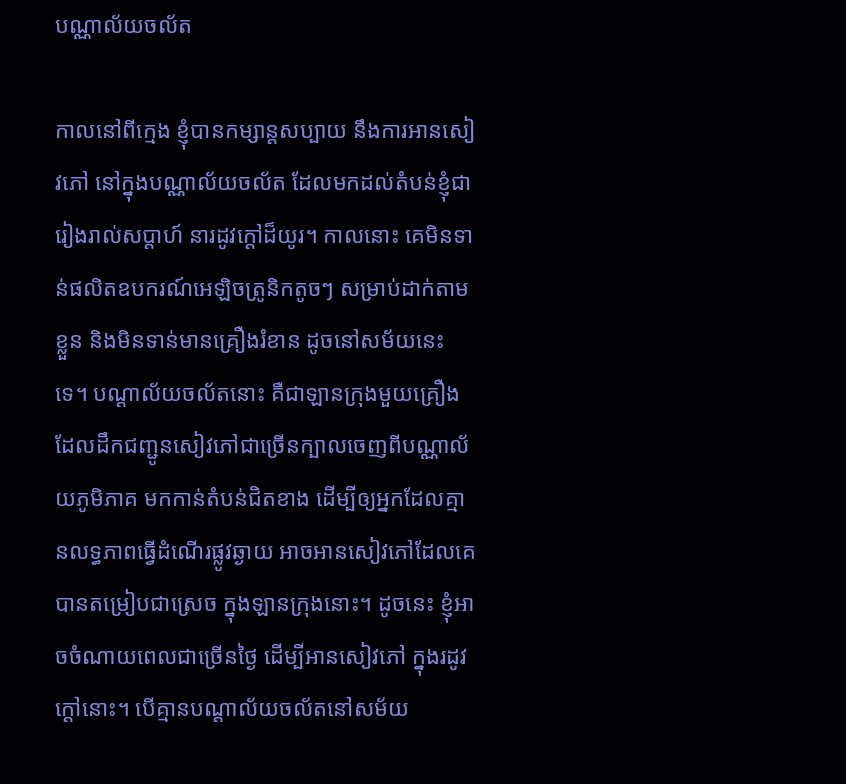បណ្ណាល័យចល័ត

កាលនៅពីក្មេង ខ្ញុំបានកម្សាន្តសប្បាយ នឹងការអានសៀវភៅ នៅក្នុងបណ្ណាល័យចល័ត ដែលមកដល់តំបន់ខ្ញុំជារៀងរាល់សប្តាហ៍ នារដូវក្តៅដ៏យូរ។ កាលនោះ គេមិនទាន់ផលិតឧបករណ៍អេឡិចត្រូនិកតូចៗ សម្រាប់ដាក់តាមខ្លួន និងមិនទាន់មានគ្រឿងរំខាន ដូចនៅសម័យនេះទេ។ បណ្តាល័យចល័តនោះ គឺជាឡានក្រុងមួយគ្រឿង ដែលដឹកជញ្ជូនសៀវភៅជាច្រើនក្បាលចេញពីបណ្ណាល័យភូមិភាគ មកកាន់តំបន់ជិតខាង ដើម្បីឲ្យអ្នកដែលគ្មានលទ្ធភាពធ្វើដំណើរផ្លូវឆ្ងាយ អាចអានសៀវភៅដែលគេបានតម្រៀបជាស្រេច ក្នុងឡានក្រុងនោះ។ ដូចនេះ ខ្ញុំអាចចំណាយពេលជាច្រើនថ្ងៃ ដើម្បីអានសៀវភៅ ក្នុងរដូវក្តៅនោះ។ បើគ្មានបណ្តាល័យចល័តនៅសម័យ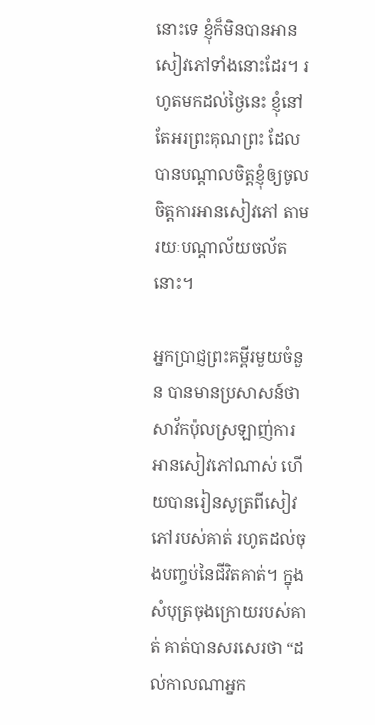នោះទេ ខ្ញុំក៏មិនបានអានសៀវភៅទាំងនោះដែរ។ រហូតមកដល់ថ្ងៃនេះ ខ្ញុំនៅតែអរព្រះគុណព្រះ ដែលបានបណ្តាលចិត្តខ្ញុំឲ្យចូលចិត្តការអានសៀវភៅ តាមរយៈបណ្តាល័យចល័តនោះ។

អ្នកប្រាជ្ញព្រះគម្ពីរមួយចំនួន បានមានប្រសាសន៍ថាសាវ័កប៉ុលស្រឡាញ់ការអានសៀវភៅណាស់ ហើយបានរៀនសូត្រពីសៀវភៅរបស់គាត់ រហូតដល់ចុងបញ្ចប់នៃជីវិតគាត់។ ក្នុងសំបុត្រចុងក្រោយរបស់គាត់ គាត់បានសរសេរថា “ដល់កាលណាអ្នក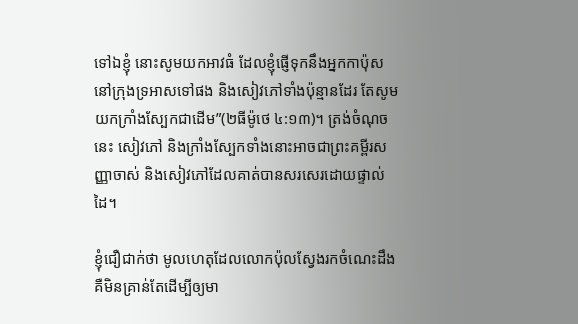ទៅឯខ្ញុំ នោះសូមយកអាវធំ ដែលខ្ញុំផ្ញើទុកនឹងអ្នកកាប៉ុស នៅក្រុងទ្រអាសទៅផង និងសៀវភៅទាំងប៉ុន្មានដែរ តែសូមយកក្រាំងស្បែកជាដើម”(២ធីម៉ូថេ ៤:១៣)។ ត្រង់ចំណុចនេះ សៀវភៅ និងក្រាំងស្បែកទាំងនោះអាចជាព្រះគម្ពីរសញ្ញាចាស់ និងសៀវភៅដែលគាត់បានសរសេរដោយផ្ទាល់ដៃ។

ខ្ញុំជឿជាក់ថា មូលហេតុដែលលោកប៉ុលស្វែងរកចំណេះដឹង គឺមិនគ្រាន់តែដើម្បីឲ្យមា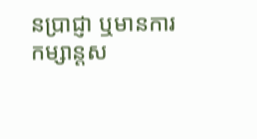នប្រាជ្ញា ឬមានការកម្សាន្តស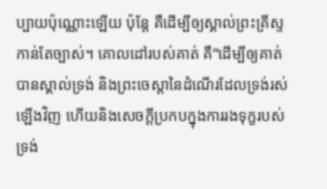ប្បាយប៉ុណ្ណោះឡើយ ប៉ុន្តែ គឺដើម្បីឲ្យស្គាល់ព្រះគ្រីស្ទកាន់តែច្បាស់។ គោលដៅរបស់គាត់ គឺ“ដើម្បីឲ្យគាត់បានស្គាល់ទ្រង់ និងព្រះចេស្តានៃដំណើរដែលទ្រង់រស់ឡើងវិញ ហើយនិងសេចក្តីប្រកបក្នុងការរងទុក្ខរបស់ទ្រង់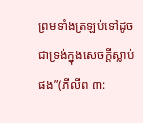ព្រមទាំងត្រឡប់ទៅដូចជាទ្រង់ក្នុងសេចក្តីស្លាប់ផង”(ភីលីព ៣: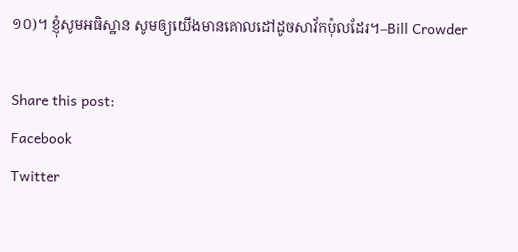១០)។ ខ្ញុំសូមអធិស្ឋាន សូមឲ្យយើងមានគោលដៅដូចសាវ័កប៉ុលដែរ។–Bill Crowder

Share this post:
Facebook
Twitter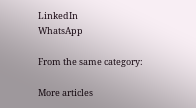LinkedIn
WhatsApp

From the same category:

More articles